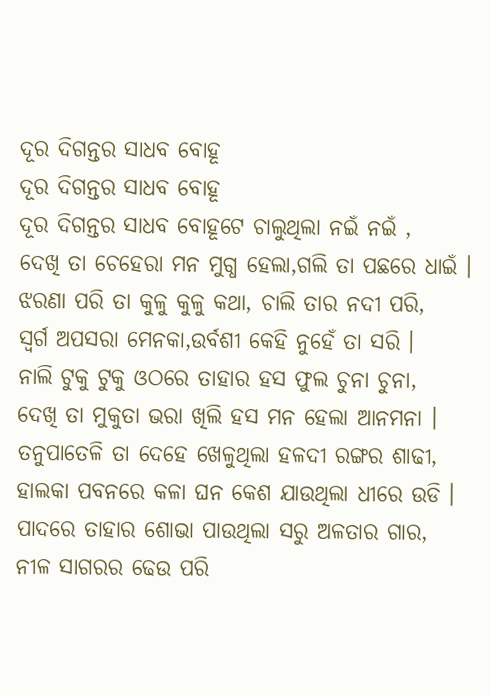ଦୂର ଦିଗନ୍ତର ସାଧବ ବୋହୂ
ଦୂର ଦିଗନ୍ତର ସାଧବ ବୋହୂ
ଦୂର ଦିଗନ୍ତର ସାଧବ ବୋହୂଟେ ଚାଲୁଥିଲା ନଇଁ ନଇଁ ,
ଦେଖି ତା ଚେହେରା ମନ ମୁଗ୍ଧ ହେଲା,ଗଲି ତା ପଛରେ ଧାଇଁ ।
ଝରଣା ପରି ତା କୁଳୁ କୁଳୁ କଥା, ଚାଲି ତାର ନଦୀ ପରି,
ସ୍ୱର୍ଗ ଅପସରା ମେନକା,ଉର୍ବଶୀ କେହି ନୁହେଁ ତା ସରି ।
ନାଲି ଟୁକୁ ଟୁକୁ ଓଠରେ ତାହାର ହସ ଫୁଲ ଚୁନା ଚୁନା,
ଦେଖି ତା ମୁକୁତା ଭରା ଖିଲି ହସ ମନ ହେଲା ଆନମନା ।
ତନୁପାତେଳି ତା ଦେହେ ଖେଳୁଥିଲା ହଳଦୀ ରଙ୍ଗର ଶାଢୀ,
ହାଲକା ପବନରେ କଳା ଘନ କେଶ ଯାଉଥିଲା ଧୀରେ ଉଡି ।
ପାଦରେ ତାହାର ଶୋଭା ପାଉଥିଲା ସରୁ ଅଳତାର ଗାର,
ନୀଳ ସାଗରର ଢେଉ ପରି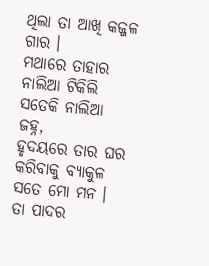ଥିଲା ତା ଆଖି କଜ୍ଜଳ ଗାର ।
ମଥାରେ ତାହାର ନାଲିଆ ଟିକିଲି ସତେକି ନାଲିଆ ଜହ୍ନ,
ହୃଦୟରେ ତାର ଘର କରିବାକୁ ବ୍ୟାକୁଳ ସତେ ମୋ ମନ ।
ତା ପାଦର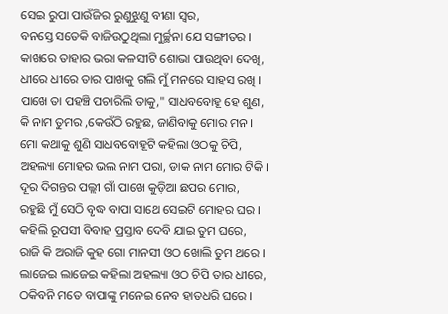ସେଇ ରୁପା ପାଉଁଜିର ରୁଣୁଝୁଣୁ ବୀଣା ସ୍ୱର,
ବନସ୍ତେ ସତେକି ବାଜିଉଠୁଥିଲା ମୁର୍ଚ୍ଛନା ଯେ ସଙ୍ଗୀତର ।
କାଖରେ ତାହାର ଭରା କଳସୀଟି ଶୋଭା ପାଉଥିବା ଦେଖି,
ଧୀରେ ଧୀରେ ତାର ପାଖକୁ ଗଲି ମୁଁ ମନରେ ସାହସ ରଖି ।
ପାଖେ ତା ପହଞ୍ଚି ପଚାରିଲି ତାକୁ," ସାଧବବୋହୂ ହେ ଶୁଣ,
କି ନାମ ତୁମର ,କେଉଁଠି ରହୁଛ, ଜାଣିବାକୁ ମୋର ମନ ।
ମୋ କଥାକୁ ଶୁଣି ସାଧବବୋହୂଟି କହିଲା ଓଠକୁ ଚିପି,
ଅହଲ୍ୟା ମୋହର ଭଲ ନାମ ପରା, ଡାକ ନାମ ମୋର ଟିକି ।
ଦୂର ଦିଗନ୍ତର ପଲ୍ଲୀ ଗାଁ ପାଖେ କୁଡ଼ିଆ ଛପର ମୋର,
ରହୁଛି ମୁଁ ସେଠି ବୃଦ୍ଧ ବାପା ସାଥେ ସେଇଟି ମୋହର ଘର ।
କହିଲି ରୂପସୀ ବିବାହ ପ୍ରସ୍ତାବ ଦେବି ଯାଇ ତୁମ ଘରେ,
ରାଜି କି ଅରାଜି କୁହ ଗୋ ମାନସୀ ଓଠ ଖୋଲି ତୁମ ଥରେ ।
ଲାଜେଇ ଲାଜେଇ କହିଲା ଅହଲ୍ୟା ଓଠ ଚିପି ତାର ଧୀରେ,
ଠକିବନି ମତେ ବାପାଙ୍କୁ ମନେଇ ନେବ ହାତଧରି ଘରେ ।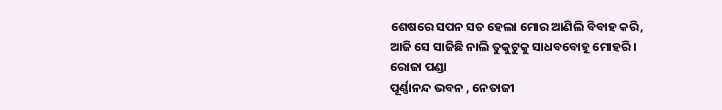ଶେଷରେ ସପନ ସତ ହେଲା ମୋର ଆଣିଲି ବିବାହ କରି,
ଆଜି ସେ ସାଜିଛି ନାଲି ତୁକୁଟୁକୁ ସାଧବବୋହୂ ମୋହରି ।
ରୋଜା ପଣ୍ଡା
ପୂର୍ଣ୍ଣାନନ୍ଦ ଭବନ , ନେତାଜୀ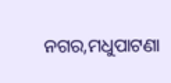ନଗର,ମଧୁପାଟଣା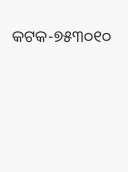କଟକ-୭୫୩୦୧୦